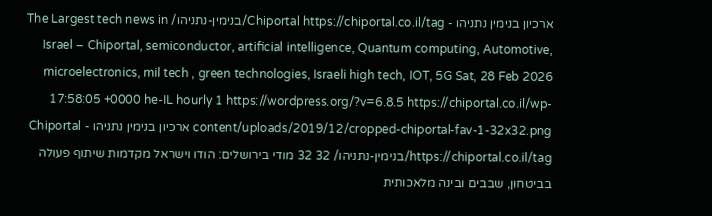ארכיון בנימין נתניהו - Chiportal https://chiportal.co.il/tag/בנימין-נתניהו/ The Largest tech news in Israel – Chiportal, semiconductor, artificial intelligence, Quantum computing, Automotive, microelectronics, mil tech , green technologies, Israeli high tech, IOT, 5G Sat, 28 Feb 2026 17:58:05 +0000 he-IL hourly 1 https://wordpress.org/?v=6.8.5 https://chiportal.co.il/wp-content/uploads/2019/12/cropped-chiportal-fav-1-32x32.png ארכיון בנימין נתניהו - Chiportal https://chiportal.co.il/tag/בנימין-נתניהו/ 32 32 מודי בירושלים: הודו וישראל מקדמות שיתוף פעולה בביטחון, שבבים ובינה מלאכותית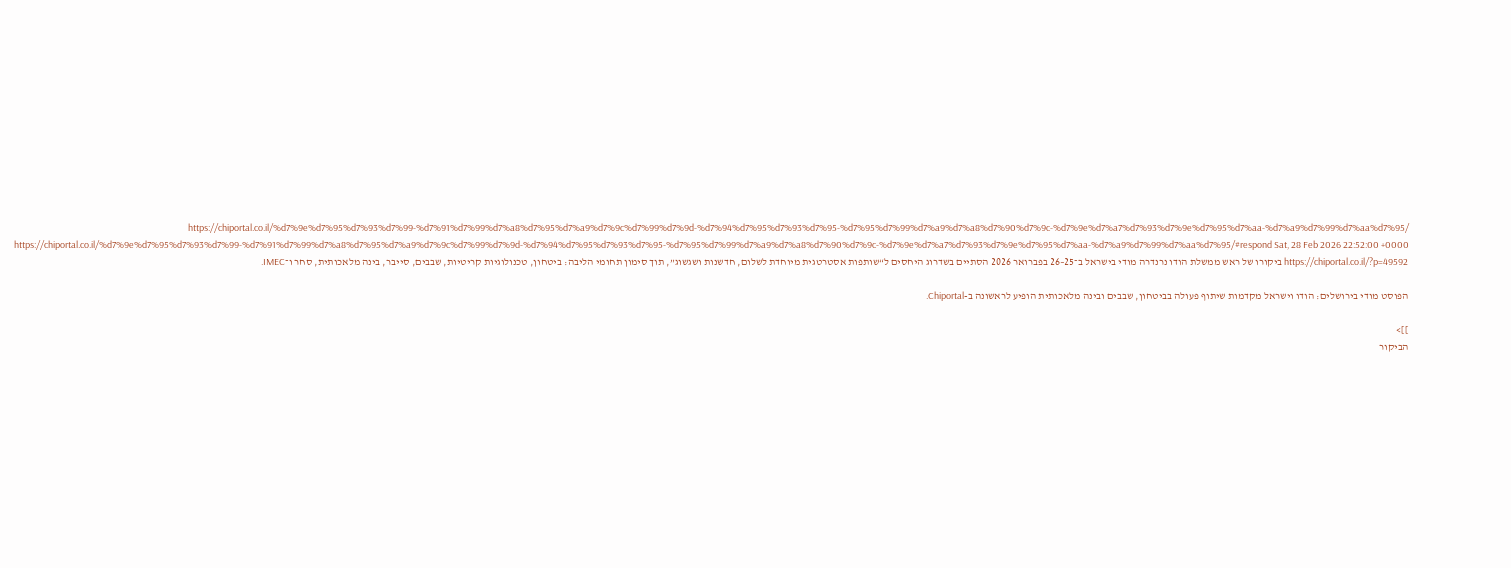https://chiportal.co.il/%d7%9e%d7%95%d7%93%d7%99-%d7%91%d7%99%d7%a8%d7%95%d7%a9%d7%9c%d7%99%d7%9d-%d7%94%d7%95%d7%93%d7%95-%d7%95%d7%99%d7%a9%d7%a8%d7%90%d7%9c-%d7%9e%d7%a7%d7%93%d7%9e%d7%95%d7%aa-%d7%a9%d7%99%d7%aa%d7%95/ https://chiportal.co.il/%d7%9e%d7%95%d7%93%d7%99-%d7%91%d7%99%d7%a8%d7%95%d7%a9%d7%9c%d7%99%d7%9d-%d7%94%d7%95%d7%93%d7%95-%d7%95%d7%99%d7%a9%d7%a8%d7%90%d7%9c-%d7%9e%d7%a7%d7%93%d7%9e%d7%95%d7%aa-%d7%a9%d7%99%d7%aa%d7%95/#respond Sat, 28 Feb 2026 22:52:00 +0000 https://chiportal.co.il/?p=49592 ביקורו של ראש ממשלת הודו נרנדרה מודי בישראל ב־25–26 בפברואר 2026 הסתיים בשדרוג היחסים ל“שותפות אסטרטגית מיוחדת לשלום, חדשנות ושגשוג”, תוך סימון תחומי הליבה: ביטחון, טכנולוגיות קריטיות, שבבים, סייבר, בינה מלאכותית, סחר ו־IMEC.

הפוסט מודי בירושלים: הודו וישראל מקדמות שיתוף פעולה בביטחון, שבבים ובינה מלאכותית הופיע לראשונה ב-Chiportal.

]]>
הביקור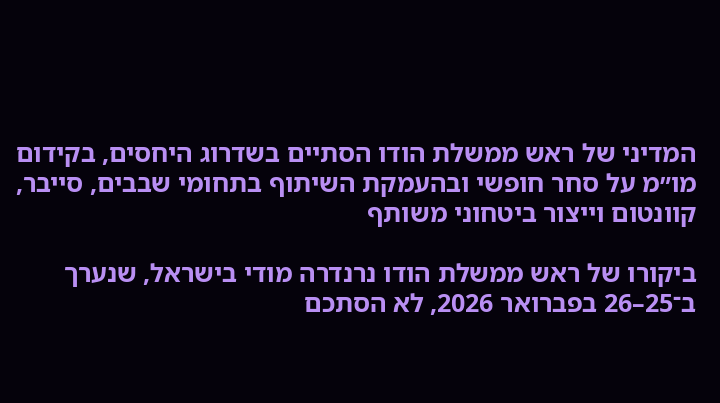המדיני של ראש ממשלת הודו הסתיים בשדרוג היחסים, בקידום מו״מ על סחר חופשי ובהעמקת השיתוף בתחומי שבבים, סייבר, קוונטום וייצור ביטחוני משותף

ביקורו של ראש ממשלת הודו נרנדרה מודי בישראל, שנערך ב־25–26 בפברואר 2026, לא הסתכם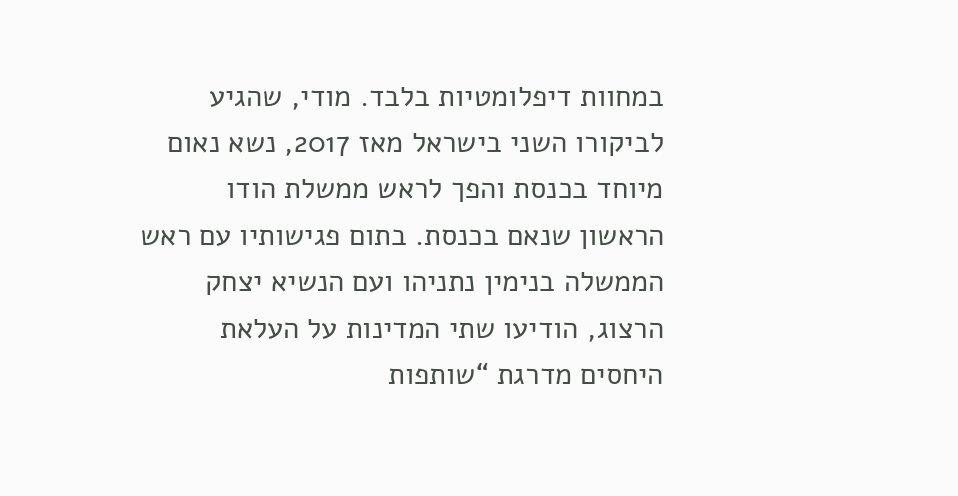במחוות דיפלומטיות בלבד. מודי, שהגיע לביקורו השני בישראל מאז 2017, נשא נאום מיוחד בכנסת והפך לראש ממשלת הודו הראשון שנאם בכנסת. בתום פגישותיו עם ראש הממשלה בנימין נתניהו ועם הנשיא יצחק הרצוג, הודיעו שתי המדינות על העלאת היחסים מדרגת “שותפות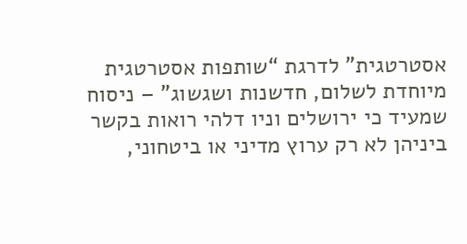אסטרטגית” לדרגת “שותפות אסטרטגית מיוחדת לשלום, חדשנות ושגשוג” – ניסוח שמעיד כי ירושלים וניו דלהי רואות בקשר ביניהן לא רק ערוץ מדיני או ביטחוני,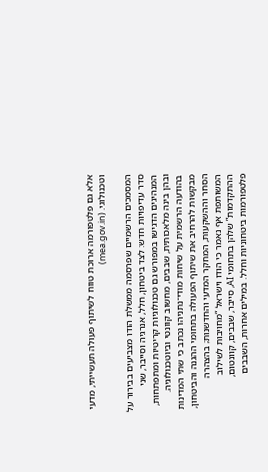אלא גם פלטפורמה ארוכת טווח לשיתוף פעולה תעשייתי, מדעי וטכנולוגי. (mea.gov.in)

המסמכים הרשמיים שפרסמה ממשלת הודו מצביעים בבירור על סדר עדיפויות חדש: לצד ביטחון, חלל, אנרגיה וסייבר, שני המנהיגים הדגישו במפורש גם טכנולוגיות קריטיות ומתפתחות, ובהן בינה מלאכותית, שבבים, מחשוב קוונטי וביוטכנולוגיה. בהודעה הרשמית על שיחות מודי־נתניהו נכתב כי שתי המדינות מבקשות להרחיב את שיתוף הפעולה בתחומי ההגנה והביטחון, הסחר וההשקעות, המחקר המדעי והחדשנות; בהצהרה המשותפת אף נאמר כי הודו וישראל “מחויבות לשילוב ההתקדמות” שלהן בתחומי AI, סייבר, שבבים, קוונטום, פלטפורמות ביטחוניות וחלל. במילים אחרות, השבבים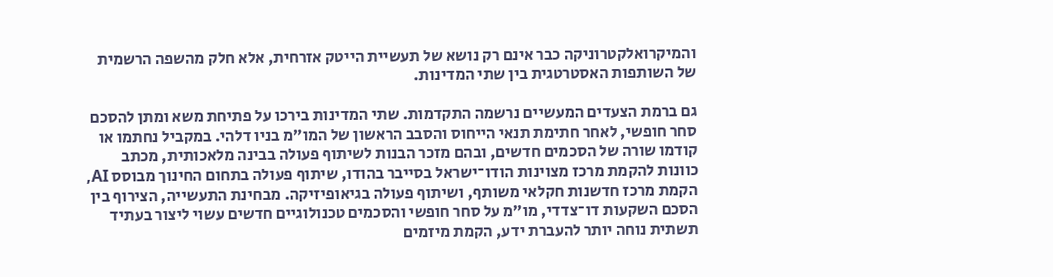והמיקרואלקטרוניקה כבר אינם רק נושא של תעשיית הייטק אזרחית, אלא חלק מהשפה הרשמית של השותפות האסטרטגית בין שתי המדינות.

גם ברמת הצעדים המעשיים נרשמה התקדמות. שתי המדינות בירכו על פתיחת משא ומתן להסכם סחר חופשי, לאחר חתימת תנאי הייחוס והסבב הראשון של המו״מ בניו דלהי. במקביל נחתמו או קודמו שורה של הסכמים חדשים, ובהם מזכר הבנות לשיתוף פעולה בבינה מלאכותית, מכתב כוונות להקמת מרכז מצוינות הודו־ישראל בסייבר בהודו, שיתוף פעולה בתחום החינוך מבוסס AI, הקמת מרכז חדשנות חקלאי משותף, ושיתוף פעולה בגיאופיזיקה. מבחינת התעשייה, הצירוף בין הסכם השקעות דו־צדדי, מו״מ על סחר חופשי והסכמים טכנולוגיים חדשים עשוי ליצור בעתיד תשתית נוחה יותר להעברת ידע, הקמת מיזמים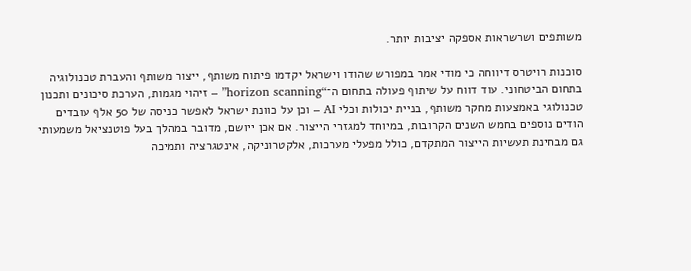משותפים ושרשראות אספקה יציבות יותר.

סוכנות רויטרס דיווחה כי מודי אמר במפורש שהודו וישראל יקדמו פיתוח משותף, ייצור משותף והעברת טכנולוגיה בתחום הביטחוני. עוד דווח על שיתוף פעולה בתחום ה־“horizon scanning” – זיהוי מגמות, הערכת סיכונים ותכנון טכנולוגי באמצעות מחקר משותף, בניית יכולות וכלי AI – וכן על כוונת ישראל לאפשר כניסה של 50 אלף עובדים הודים נוספים בחמש השנים הקרובות, במיוחד למגזרי הייצור. אם אכן ייושם, מדובר במהלך בעל פוטנציאל משמעותי גם מבחינת תעשיות הייצור המתקדם, כולל מפעלי מערכות, אלקטרוניקה, אינטגרציה ותמיכה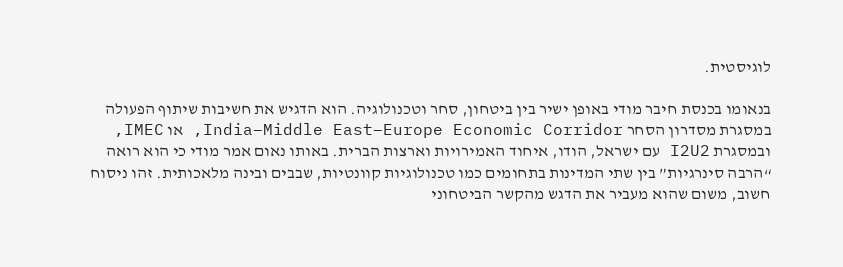לוגיסטית.

בנאומו בכנסת חיבר מודי באופן ישיר בין ביטחון, סחר וטכנולוגיה. הוא הדגיש את חשיבות שיתוף הפעולה במסגרת מסדרון הסחר India–Middle East–Europe Economic Corridor, או IMEC, ובמסגרת I2U2 עם ישראל, הודו, איחוד האמירויות וארצות הברית. באותו נאום אמר מודי כי הוא רואה “הרבה סינרגיות” בין שתי המדינות בתחומים כמו טכנולוגיות קוונטיות, שבבים ובינה מלאכותית. זהו ניסוח חשוב, משום שהוא מעביר את הדגש מהקשר הביטחוני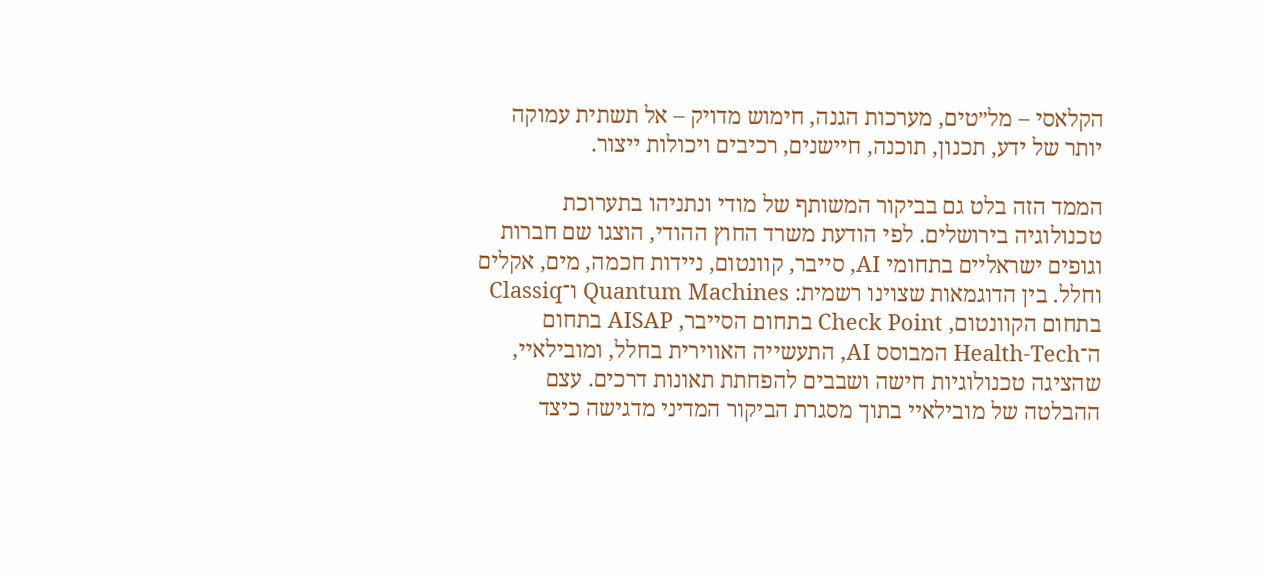הקלאסי – מל״טים, מערכות הגנה, חימוש מדויק – אל תשתית עמוקה יותר של ידע, תכנון, תוכנה, חיישנים, רכיבים ויכולות ייצור.

הממד הזה בלט גם בביקור המשותף של מודי ונתניהו בתערוכת טכנולוגיה בירושלים. לפי הודעת משרד החוץ ההודי, הוצגו שם חברות וגופים ישראליים בתחומי AI, סייבר, קוונטום, ניידות חכמה, מים, אקלים וחלל. בין הדוגמאות שצוינו רשמית: Quantum Machines ו־Classiq בתחום הקוונטום, Check Point בתחום הסייבר, AISAP בתחום ה־Health-Tech המבוסס AI, התעשייה האווירית בחלל, ומובילאיי, שהציגה טכנולוגיות חישה ושבבים להפחתת תאונות דרכים. עצם ההבלטה של מובילאיי בתוך מסגרת הביקור המדיני מדגישה כיצד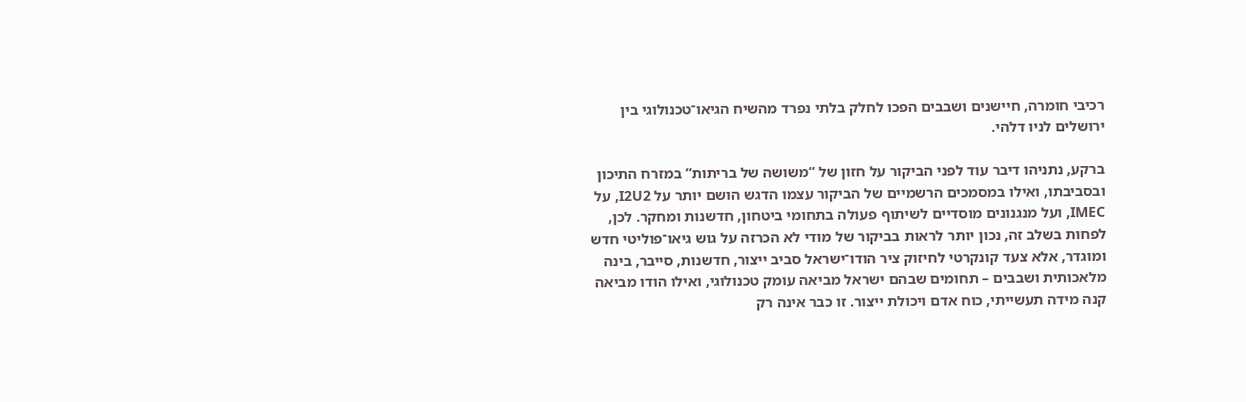רכיבי חומרה, חיישנים ושבבים הפכו לחלק בלתי נפרד מהשיח הגיאו־טכנולוגי בין ירושלים לניו דלהי.

ברקע, נתניהו דיבר עוד לפני הביקור על חזון של “משושה של בריתות” במזרח התיכון ובסביבתו, ואילו במסמכים הרשמיים של הביקור עצמו הדגש הושם יותר על I2U2, על IMEC, ועל מנגנונים מוסדיים לשיתוף פעולה בתחומי ביטחון, חדשנות ומחקר. לכן, לפחות בשלב זה, נכון יותר לראות בביקור של מודי לא הכרזה על גוש גיאו־פוליטי חדש ומוגדר, אלא צעד קונקרטי לחיזוק ציר הודו־ישראל סביב ייצור, חדשנות, סייבר, בינה מלאכותית ושבבים – תחומים שבהם ישראל מביאה עומק טכנולוגי, ואילו הודו מביאה קנה מידה תעשייתי, כוח אדם ויכולת ייצור. זו כבר אינה רק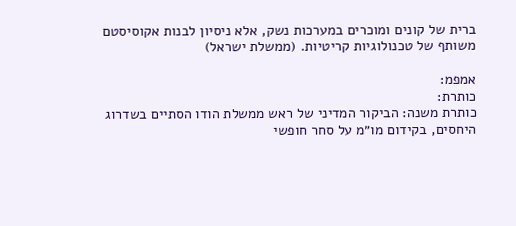ברית של קונים ומוכרים במערכות נשק, אלא ניסיון לבנות אקוסיסטם משותף של טכנולוגיות קריטיות. (ממשלת ישראל)

אמפמ:
כותרת:
כותרת משנה: הביקור המדיני של ראש ממשלת הודו הסתיים בשדרוג היחסים, בקידום מו״מ על סחר חופשי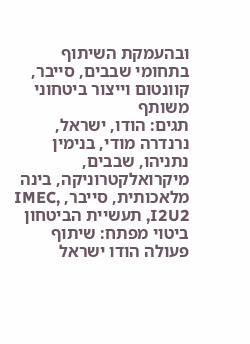ובהעמקת השיתוף בתחומי שבבים, סייבר, קוונטום וייצור ביטחוני משותף
תגים: הודו, ישראל, נרנדרה מודי, בנימין נתניהו, שבבים, מיקרואלקטרוניקה, בינה מלאכותית, סייבר, IMEC, I2U2, תעשיית הביטחון
ביטוי מפתח: שיתוף פעולה הודו ישראל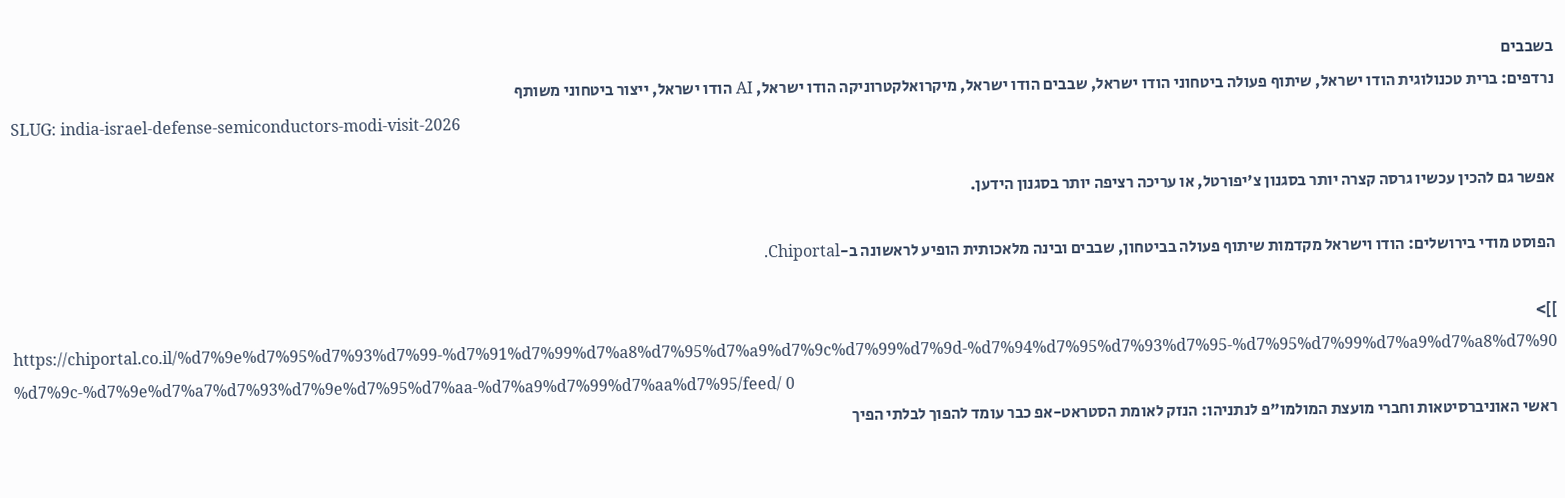בשבבים
נרדפים: ברית טכנולוגית הודו ישראל, שיתוף פעולה ביטחוני הודו ישראל, שבבים הודו ישראל, מיקרואלקטרוניקה הודו ישראל, AI הודו ישראל, ייצור ביטחוני משותף
SLUG: india-israel-defense-semiconductors-modi-visit-2026

אפשר גם להכין עכשיו גרסה קצרה יותר בסגנון צ'יפורטל, או עריכה רציפה יותר בסגנון הידען.

הפוסט מודי בירושלים: הודו וישראל מקדמות שיתוף פעולה בביטחון, שבבים ובינה מלאכותית הופיע לראשונה ב-Chiportal.

]]>
https://chiportal.co.il/%d7%9e%d7%95%d7%93%d7%99-%d7%91%d7%99%d7%a8%d7%95%d7%a9%d7%9c%d7%99%d7%9d-%d7%94%d7%95%d7%93%d7%95-%d7%95%d7%99%d7%a9%d7%a8%d7%90%d7%9c-%d7%9e%d7%a7%d7%93%d7%9e%d7%95%d7%aa-%d7%a9%d7%99%d7%aa%d7%95/feed/ 0
ראשי האוניברסיטאות וחברי מועצת המולמו"פ לנתניהו: הנזק לאומת הסטראט-אפ כבר עומד להפוך לבלתי הפיך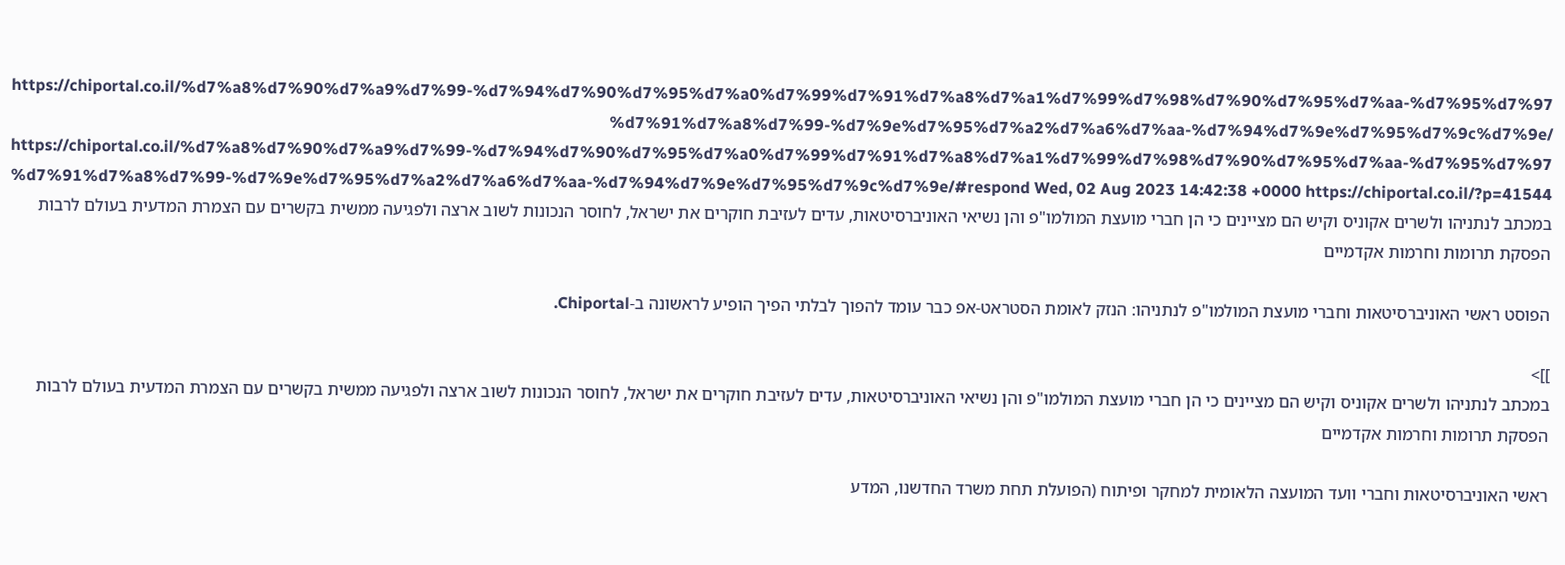https://chiportal.co.il/%d7%a8%d7%90%d7%a9%d7%99-%d7%94%d7%90%d7%95%d7%a0%d7%99%d7%91%d7%a8%d7%a1%d7%99%d7%98%d7%90%d7%95%d7%aa-%d7%95%d7%97%d7%91%d7%a8%d7%99-%d7%9e%d7%95%d7%a2%d7%a6%d7%aa-%d7%94%d7%9e%d7%95%d7%9c%d7%9e/ https://chiportal.co.il/%d7%a8%d7%90%d7%a9%d7%99-%d7%94%d7%90%d7%95%d7%a0%d7%99%d7%91%d7%a8%d7%a1%d7%99%d7%98%d7%90%d7%95%d7%aa-%d7%95%d7%97%d7%91%d7%a8%d7%99-%d7%9e%d7%95%d7%a2%d7%a6%d7%aa-%d7%94%d7%9e%d7%95%d7%9c%d7%9e/#respond Wed, 02 Aug 2023 14:42:38 +0000 https://chiportal.co.il/?p=41544 במכתב לנתניהו ולשרים אקוניס וקיש הם מציינים כי הן חברי מועצת המולמו"פ והן נשיאי האוניברסיטאות, עדים לעזיבת חוקרים את ישראל, לחוסר הנכונות לשוב ארצה ולפגיעה ממשית בקשרים עם הצמרת המדעית בעולם לרבות הפסקת תרומות וחרמות אקדמיים

הפוסט ראשי האוניברסיטאות וחברי מועצת המולמו"פ לנתניהו: הנזק לאומת הסטראט-אפ כבר עומד להפוך לבלתי הפיך הופיע לראשונה ב-Chiportal.

]]>
במכתב לנתניהו ולשרים אקוניס וקיש הם מציינים כי הן חברי מועצת המולמו"פ והן נשיאי האוניברסיטאות, עדים לעזיבת חוקרים את ישראל, לחוסר הנכונות לשוב ארצה ולפגיעה ממשית בקשרים עם הצמרת המדעית בעולם לרבות הפסקת תרומות וחרמות אקדמיים

ראשי האוניברסיטאות וחברי וועד המועצה הלאומית למחקר ופיתוח (הפועלת תחת משרד החדשנו, המדע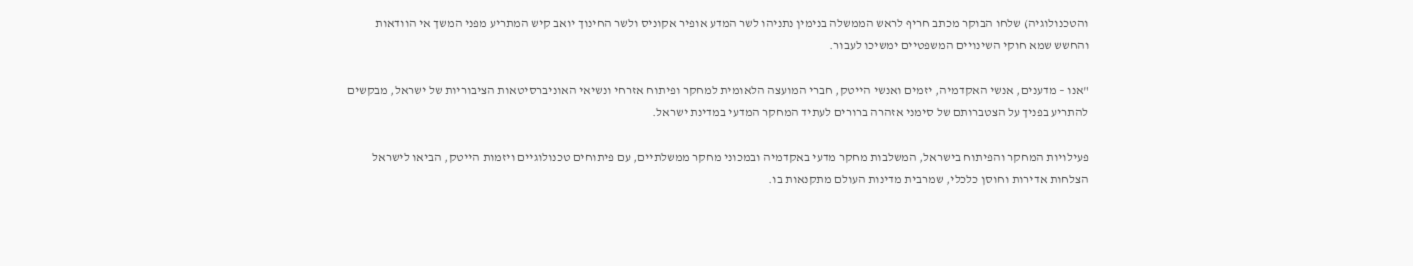והטכנולוגיה) שלחו הבוקר מכתב חריף לראש הממשלה בנימין נתניהו לשר המדע אופיר אקוניס ולשר החינוך יואב קיש המתריע מפני המשך אי הוודאות והחשש שמא חוקי השינויים המשפטיים ימשיכו לעבור.

"אנו – מדענים, אנשי האקדמיה, יזמים ואנשי הייטק, חברי המועצה הלאומית למחקר ופיתוח אזרחי ונשיאי האוניברסיטאות הציבוריות של ישראל, מבקשים להתריע בפניך על הצטברותם של סימני אזהרה ברורים לעתיד המחקר המדעי במדינת ישראל.

פעילויות המחקר והפיתוח בישראל, המשלבות מחקר מדעי באקדמיה ובמכוני מחקר ממשלתיים, עם פיתוחים טכנולוגיים ויזמות הייטק, הביאו לישראל הצלחות אדירות וחוסן כלכלי, שמרבית מדינות העולם מתקנאות בו.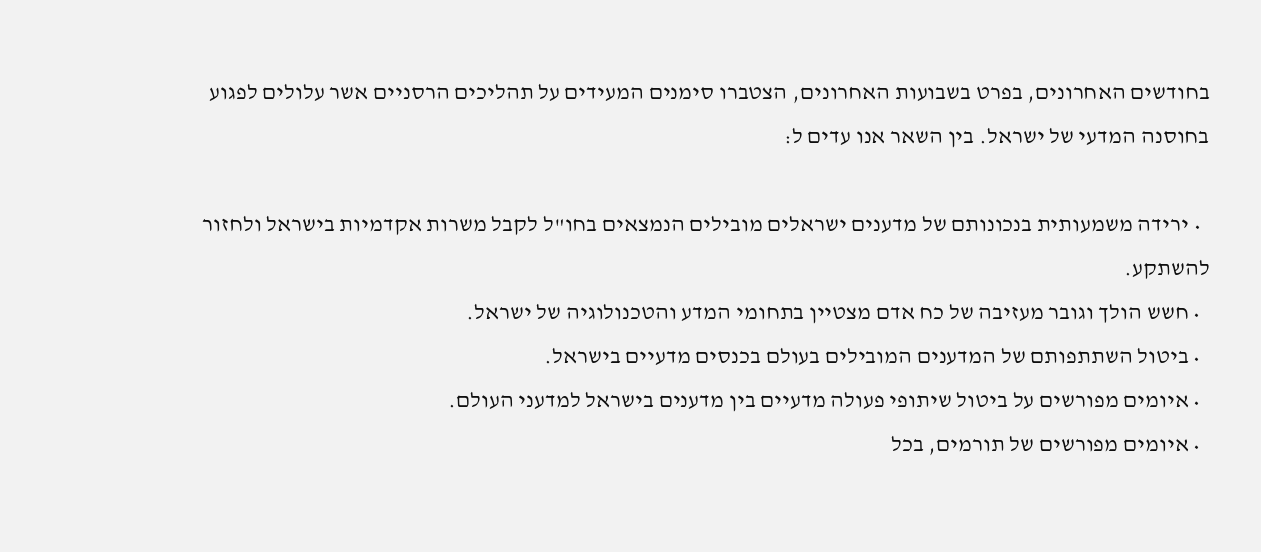בחודשים האחרונים, בפרט בשבועות האחרונים, הצטברו סימנים המעידים על תהליכים הרסניים אשר עלולים לפגוע בחוסנה המדעי של ישראל. בין השאר אנו עדים ל:

  • ירידה משמעותית בנכונותם של מדענים ישראלים מובילים הנמצאים בחו"ל לקבל משרות אקדמיות בישראל ולחזור להשתקע.
  • חשש הולך וגובר מעזיבה של כח אדם מצטיין בתחומי המדע והטכנולוגיה של ישראל.
  • ביטול השתתפותם של המדענים המובילים בעולם בכנסים מדעיים בישראל.
  • איומים מפורשים על ביטול שיתופי פעולה מדעיים בין מדענים בישראל למדעני העולם.
  • איומים מפורשים של תורמים, בכל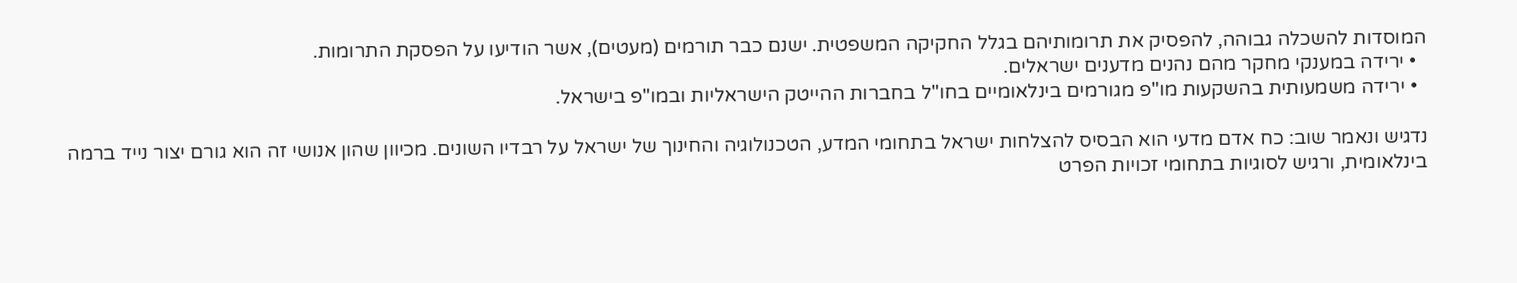המוסדות להשכלה גבוהה, להפסיק את תרומותיהם בגלל החקיקה המשפטית. ישנם כבר תורמים (מעטים), אשר הודיעו על הפסקת התרומות.
  • ירידה במענקי מחקר מהם נהנים מדענים ישראלים.
  • ירידה משמעותית בהשקעות מו"פ מגורמים בינלאומיים בחו"ל בחברות ההייטק הישראליות ובמו"פ בישראל.

נדגיש ונאמר שוב: כח אדם מדעי הוא הבסיס להצלחות ישראל בתחומי המדע, הטכנולוגיה והחינוך של ישראל על רבדיו השונים. מכיוון שהון אנושי זה הוא גורם יצור נייד ברמה בינלאומית, ורגיש לסוגיות בתחומי זכויות הפרט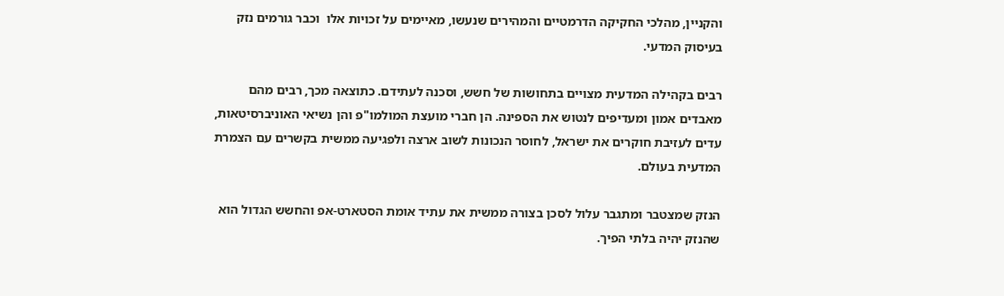והקניין, מהלכי החקיקה הדרמטיים והמהירים שנעשו, מאיימים על זכויות אלו  וכבר גורמים נזק בעיסוק המדעי.

רבים בקהילה המדעית מצויים בתחושות של חשש, וסכנה לעתידם. כתוצאה מכך, רבים מהם מאבדים אמון ומעדיפים לנטוש את הספינה. הן חברי מועצת המולמו"פ והן נשיאי האוניברסיטאות, עדים לעזיבת חוקרים את ישראל, לחוסר הנכונות לשוב ארצה ולפגיעה ממשית בקשרים עם הצמרת המדעית בעולם.

הנזק שמצטבר ומתגבר עלול לסכן בצורה ממשית את עתיד אומת הסטארט-אפ והחשש הגדול הוא שהנזק יהיה בלתי הפיך.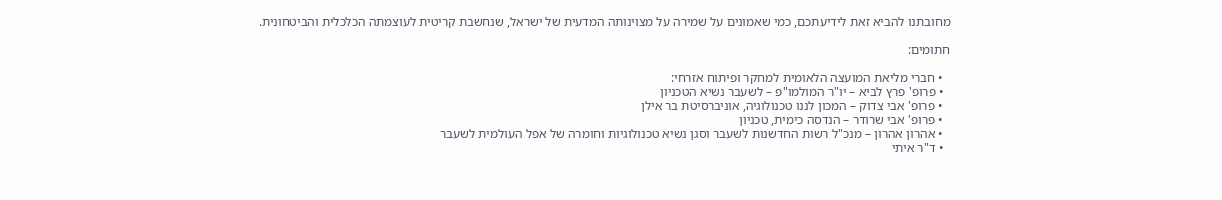מחובתנו להביא זאת לידיעתכם, כמי שאמונים על שמירה על מצוינותה המדעית של ישראל, שנחשבת קריטית לעוצמתה הכלכלית והביטחונית.

חתומים:

  • חברי מליאת המועצה הלאומית למחקר ופיתוח אזרחי:
  • פרופ' פרץ לביא – יו"ר המולמו"פ – לשעבר נשיא הטכניון
  • פרופ' אבי צדוק – המכון לננו טכנולוגיה, אוניברסיטת בר אילן
  • פרופ' אבי שרודר – הנדסה כימית, טכניון
  • אהרון אהרון – מנכ"ל רשות החדשנות לשעבר וסגן נשיא טכנולוגיות וחומרה של אפל העולמית לשעבר
  • ד"ר איתי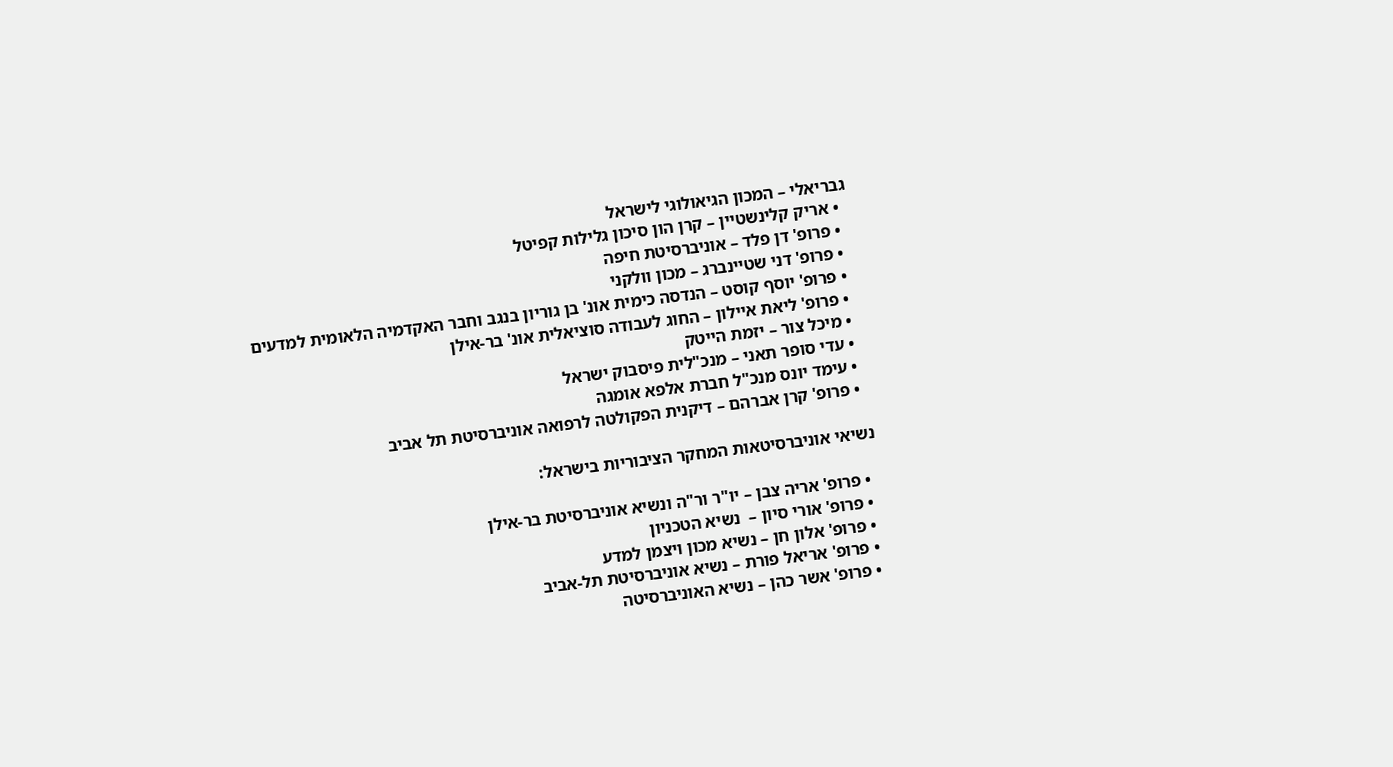גבריאלי – המכון הגיאולוגי לישראל
  • אריק קלינשטיין – קרן הון סיכון גלילות קפיטל
  • פרופ' דן פלד – אוניברסיטת חיפה
  • פרופ' דני שטיינברג – מכון וולקני
  • פרופ' יוסף קוסט – הנדסה כימית אונ' בן גוריון בנגב וחבר האקדמיה הלאומית למדעים
  • פרופ' ליאת איילון – החוג לעבודה סוציאלית אונ' בר-אילן
  • מיכל צור – יזמת הייטק
  • עדי סופר תאני – מנכ"לית פיסבוק ישראל
  • עימד יונס מנכ"ל חברת אלפא אומגה
  • פרופ' קרן אברהם – דיקנית הפקולטה לרפואה אוניברסיטת תל אביב

נשיאי אוניברסיטאות המחקר הציבוריות בישראל:

  • פרופ' אריה צבן – יו"ר ור"ה ונשיא אוניברסיטת בר-אילן
  • פרופ' אורי סיון –  נשיא הטכניון
  • פרופ' אלון חן – נשיא מכון ויצמן למדע
  • פרופ' אריאל פורת – נשיא אוניברסיטת תל-אביב
  • פרופ' אשר כהן – נשיא האוניברסיטה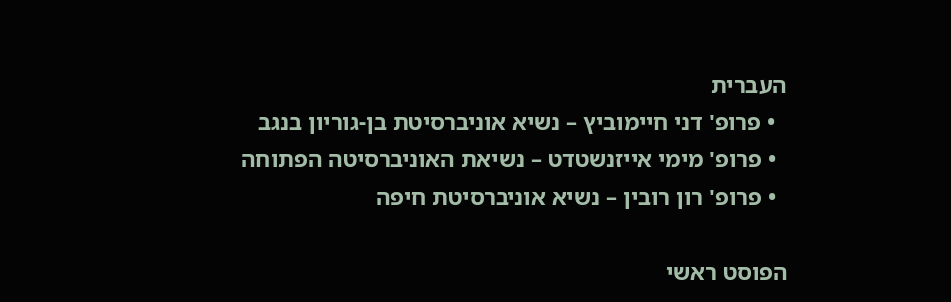העברית
  • פרופ' דני חיימוביץ – נשיא אוניברסיטת בן-גוריון בנגב
  • פרופ' מימי אייזנשטדט – נשיאת האוניברסיטה הפתוחה
  • פרופ' רון רובין – נשיא אוניברסיטת חיפה

הפוסט ראשי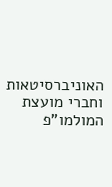האוניברסיטאות וחברי מועצת המולמו"פ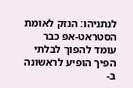לנתניהו: הנזק לאומת הסטראט-אפ כבר עומד להפוך לבלתי הפיך הופיע לראשונה ב-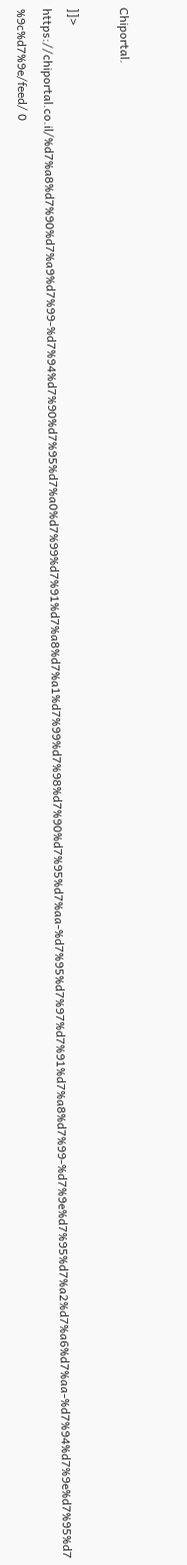Chiportal.

]]>
https://chiportal.co.il/%d7%a8%d7%90%d7%a9%d7%99-%d7%94%d7%90%d7%95%d7%a0%d7%99%d7%91%d7%a8%d7%a1%d7%99%d7%98%d7%90%d7%95%d7%aa-%d7%95%d7%97%d7%91%d7%a8%d7%99-%d7%9e%d7%95%d7%a2%d7%a6%d7%aa-%d7%94%d7%9e%d7%95%d7%9c%d7%9e/feed/ 0